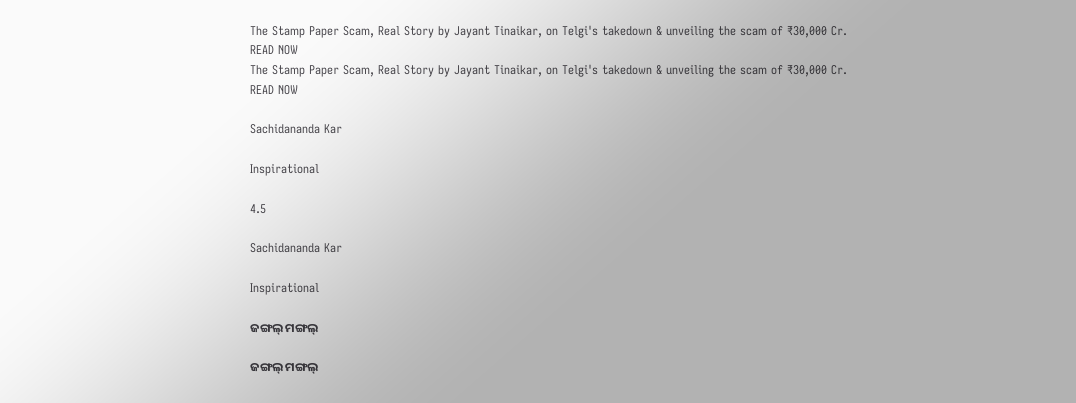The Stamp Paper Scam, Real Story by Jayant Tinaikar, on Telgi's takedown & unveiling the scam of ₹30,000 Cr. READ NOW
The Stamp Paper Scam, Real Story by Jayant Tinaikar, on Telgi's takedown & unveiling the scam of ₹30,000 Cr. READ NOW

Sachidananda Kar

Inspirational

4.5

Sachidananda Kar

Inspirational

ଜଙ୍ଗଲ୍ ମଙ୍ଗଲ୍

ଜଙ୍ଗଲ୍ ମଙ୍ଗଲ୍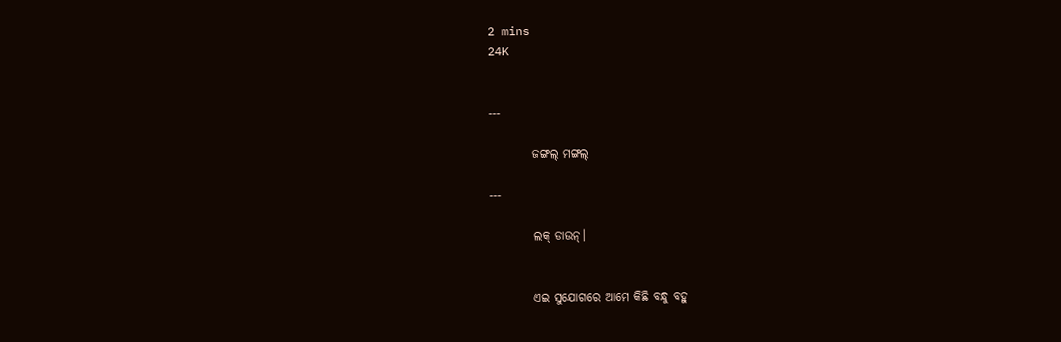2 mins
24K


---

         ଜଙ୍ଗଲ୍ ମଙ୍ଗଲ୍

---

         ଲକ୍ ଡାଉନ୍।


         ଏଇ ସୁଯୋଗରେ ଆମେ କିଛି ବନ୍ଧୁ ବହୁ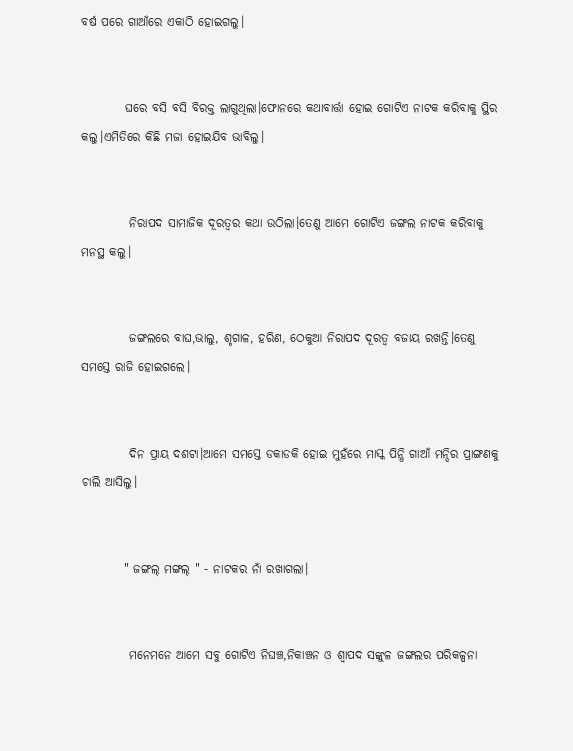ବର୍ଷ ପରେ ଗାଆଁରେ ଏକାଠି ହୋଇଗଲୁ।


         ଘରେ ବସି ବସି ବିରକ୍ତ ଲାଗୁଥିଲା।ଫୋନରେ କଥାବାର୍ତ୍ତା ହୋଇ ଗୋଟିଏ ନାଟକ କରିବାକୁ ସ୍ଥିର କଲୁ।ଏମିତିରେ କିଛି ମଜା ହୋଇଯିବ ଭାବିଲୁ।


          ନିରାପଦ ସାମାଜିକ ଦୂରତ୍ୱର କଥା ଉଠିଲା।ତେଣୁ ଆମେ ଗୋଟିଏ ଜଙ୍ଗଲ ନାଟକ କରିବାକୁ ମନସ୍ଥ କଲୁ।


          ଜଙ୍ଗଲରେ ବାଘ,ଭାଲୁ, ଶୃଗାଳ, ହରିଣ, ଠେକୁଆ ନିରାପଦ ଦୂରତ୍ୱ ବଜାୟ ରଖନ୍ତି।ତେଣୁ ସମସ୍ତେ ରାଜି ହୋଇଗଲେ।


          ଦିନ ପ୍ରାୟ ଦଶଟା।ଆମେ ସମସ୍ତେ ଡକାଡକି ହୋଇ ମୁହଁରେ ମାସ୍କ ପିନ୍ଧି ଗାଆଁ ମନ୍ଦିର ପ୍ରାଙ୍ଗଣକୁ ଚାଲି ଆସିଲୁ।


         " ଜଙ୍ଗଲ୍ ମଙ୍ଗଲ୍ " - ନାଟକର ନାଁ ରଖାଗଲା।


          ମନେମନେ ଆମେ ସବୁ ଗୋଟିଏ ନିଘଞ୍ଚ,ନିକାଞ୍ଚନ ଓ ଶ୍ବାପଦ ସଙ୍କୁଳ ଜଙ୍ଗଲର ପରିକଳ୍ପନା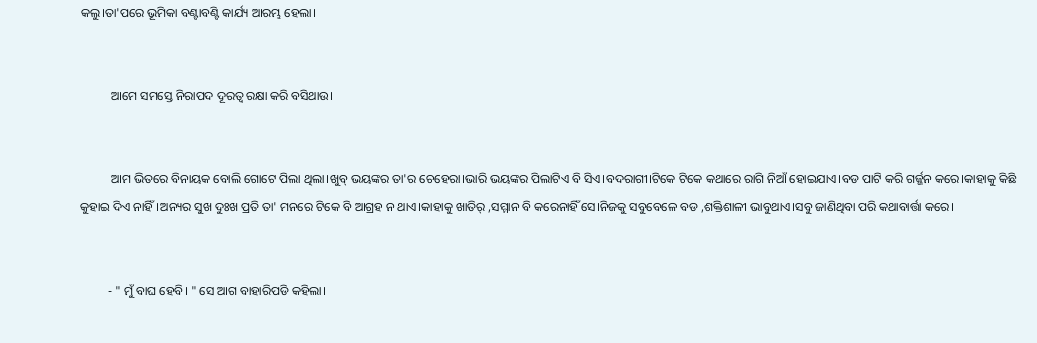କଲୁ।ତା'ପରେ ଭୂମିକା ବଣ୍ଟାବଣ୍ଟି କାର୍ଯ୍ୟ ଆରମ୍ଭ ହେଲା।


          ଆମେ ସମସ୍ତେ ନିରାପଦ ଦୂରତ୍ଵ ରକ୍ଷା କରି ବସିଥାଉ।


          ଆମ ଭିତରେ ବିନାୟକ ବୋଲି ଗୋଟେ ପିଲା ଥିଲା।ଖୁବ୍ ଭୟଙ୍କର ତା'ର ଚେହେରା।ଭାରି ଭୟଙ୍କର ପିଲାଟିଏ ବି ସିଏ।ବଦରାଗୀ।ଟିକେ ଟିକେ କଥାରେ ରାଗି ନିଆଁ ହୋଇଯାଏ।ବଡ ପାଟି କରି ଗର୍ଜ୍ଜନ କରେ।କାହାକୁ କିଛି କୁହାଇ ଦିଏ ନାହିଁ।ଅନ୍ୟର ସୁଖ ଦୁଃଖ ପ୍ରତି ତା' ମନରେ ଟିକେ ବି ଆଗ୍ରହ ନ ଥାଏ।କାହାକୁ ଖାତିର୍ ,ସମ୍ମାନ ବି କରେନାହିଁ ସେ।ନିଜକୁ ସବୁବେଳେ ବଡ ,ଶକ୍ତିଶାଳୀ ଭାବୁଥାଏ।ସବୁ ଜାଣିଥିବା ପରି କଥାବାର୍ତ୍ତା କରେ।


         - " ମୁଁ ବାଘ ହେବି। " ସେ ଆଗ ବାହାରିପଡି କହିଲା।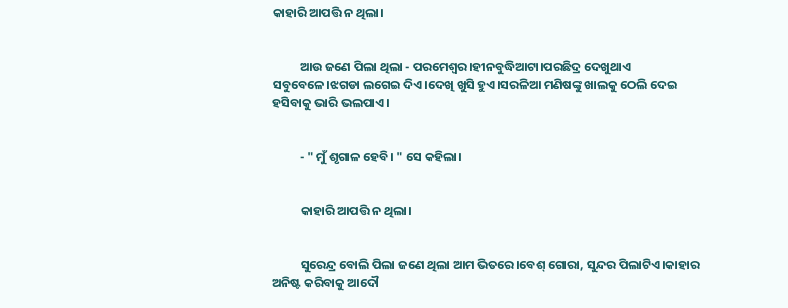କାହାରି ଆପତ୍ତି ନ ଥିଲା।


          ଆଉ ଜଣେ ପିଲା ଥିଲା - ପରମେଶ୍ବର।ହୀନବୁଦ୍ଧିଆଟା।ପରଛିଦ୍ର ଦେଖୁଥାଏ ସବୁବେଳେ।ଝଗଡା ଲଗେଇ ଦିଏ।ଦେଖି ଖୁସି ହୁଏ।ସରଳିଆ ମଣିଷଙ୍କୁ ଖାଲକୁ ଠେଲି ଦେଇ ହସିବାକୁ ଭାରି ଭଲପାଏ।


          - " ମୁଁ ଶୃଗାଳ ହେବି। " ସେ କହିଲା।


          କାହାରି ଆପତ୍ତି ନ ଥିଲା।


          ସୁରେନ୍ଦ୍ର ବୋଲି ପିଲା ଜଣେ ଥିଲା ଆମ ଭିତରେ।ବେଶ୍ ଗୋରା, ସୁନ୍ଦର ପିଲାଟିଏ।କାହାର ଅନିଷ୍ଟ କରିବାକୁ ଆଦୌ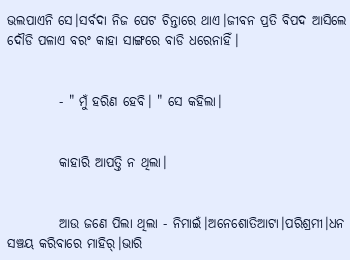ଭଲପାଏନି ସେ।ସର୍ବଦା ନିଜ ପେଟ ଚିନ୍ତାରେ ଥାଏ।ଜୀବନ ପ୍ରତି ବିପଦ ଆସିଲେ ଦୌଡି ପଳାଏ ବରଂ କାହା ସାଙ୍ଗରେ ବାଡି ଧରେନାହିଁ।


          - " ମୁଁ ହରିଣ ହେବି। " ସେ କହିଲା।


          କାହାରି ଆପତ୍ତି ନ ଥିଲା।


          ଆଉ ଜଣେ ପିଲା ଥିଲା - ନିମାଇଁ।ଅନେଶୋତିଆଟା।ପରିଶ୍ରମୀ।ଧନ ସଞ୍ଚୟ କରିବାରେ ମାହିର୍।ଭାରି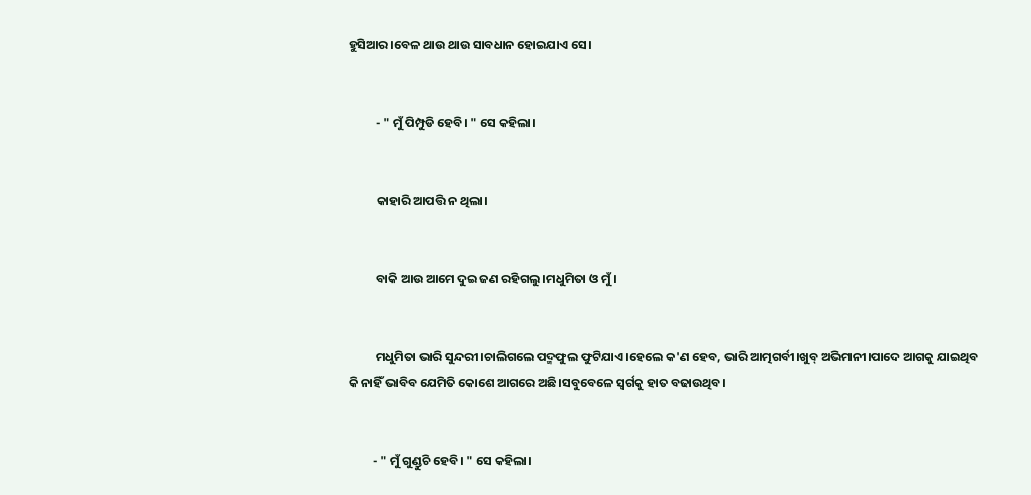ହୁସିଆର।ବେଳ ଥାଉ ଥାଉ ସାବଧାନ ହୋଇଯାଏ ସେ।


          - " ମୁଁ ପିମ୍ପୁଡି ହେବି। " ସେ କହିଲା।


          କାହାରି ଆପତ୍ତି ନ ଥିଲା।


          ବାକି ଆଉ ଆମେ ଦୁଇ ଜଣ ରହିଗଲୁ।ମଧୁମିତା ଓ ମୁଁ।


          ମଧୁମିତା ଭାରି ସୁନ୍ଦରୀ।ଚାଲିଗଲେ ପଦ୍ମଫୁଲ ଫୁଟିଯାଏ।ହେଲେ କ'ଣ ହେବ, ଭାରି ଆତ୍ମଗର୍ବୀ।ଖୁବ୍ ଅଭିମାନୀ।ପାଦେ ଆଗକୁ ଯାଇଥିବ କି ନାହିଁ ଭାବିବ ଯେମିତି କୋଶେ ଆଗରେ ଅଛି।ସବୁବେଳେ ସ୍ବର୍ଗକୁ ହାତ ବଢାଉଥିବ।


         - " ମୁଁ ଗୁଣ୍ଡୁଚି ହେବି। " ସେ କହିଲା।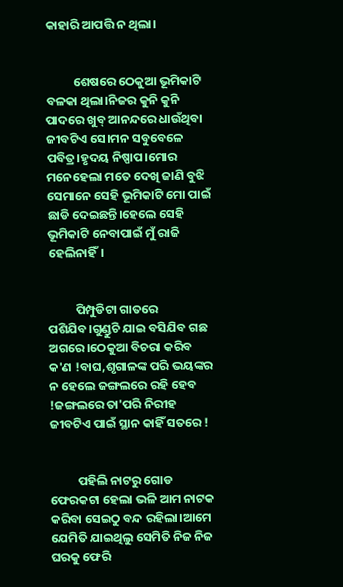କାହାରି ଆପତ୍ତି ନ ଥିଲା।


          ଶେଷରେ ଠେକୁଆ ଭୂମିକାଟି ବଳକା ଥିଲା।ନିଜର କୁନି କୁନି ପାଦରେ ଖୁବ୍ ଆନନ୍ଦରେ ଧାଉଁଥିବା ଜୀବଟିଏ ସେ।ମନ ସବୁବେଳେ ପବିତ୍ର।ହୃଦୟ ନିଷ୍ପାପ।ମୋର ମନେହେଲା ମତେ ଦେଖି ଜାଣି ବୁଝି ସେମାନେ ସେହି ଭୂମିକାଟି ମୋ ପାଇଁ ଛାଡି ଦେଇଛନ୍ତି।ହେଲେ ସେହି ଭୂମିକାଟି ନେବାପାଇଁ ମୁଁ ରାଜି ହେଲିନାହିଁ।


          ପିମ୍ପୁଡିଟା ଗାତରେ ପଶିଯିବ।ଗୁଣ୍ଡୁଚି ଯାଇ ବସିଯିବ ଗଛ ଅଗରେ।ଠେକୁଆ ବିଚରା କରିବ କ'ଣ !ବାଘ,ଶୃଗାଳଙ୍କ ପରି ଭୟଙ୍କର ନ ହେଲେ ଜଙ୍ଗଲରେ ରହି ହେବ !ଜଙ୍ଗଲରେ ତା'ପରି ନିରୀହ ଜୀବଟିଏ ପାଇଁ ସ୍ଥାନ କାହିଁ ସତରେ !


          ପହିଲି ନାଟରୁ ଗୋଡ ଫେରକଟା ହେଲା ଭଳି ଆମ ନାଟକ କରିବା ସେଇଠୁ ବନ୍ଦ ରହିଲା।ଆମେ ଯେମିତି ଯାଇଥିଲୁ ସେମିତି ନିଜ ନିଜ ଘରକୁ ଫେରି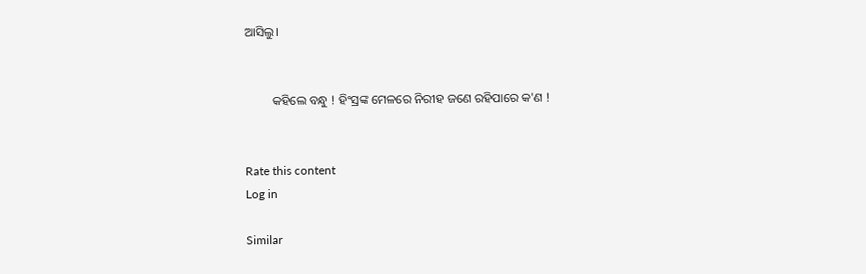ଆସିଲୁ।


         କହିଲେ ବନ୍ଧୁ ! ହିଂସ୍ରଙ୍କ ମେଳରେ ନିରୀହ ଜଣେ ରହିପାରେ କ'ଣ !


Rate this content
Log in

Similar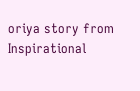oriya story from Inspirational